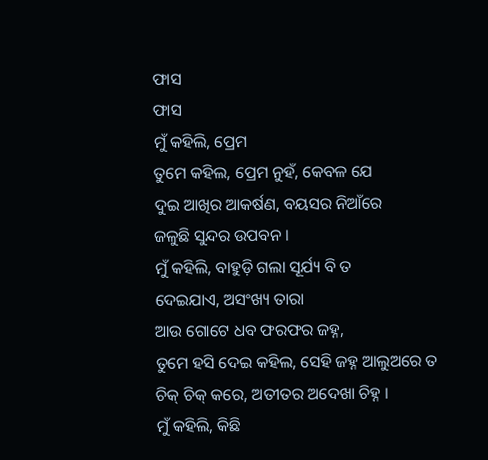ଫାସ
ଫାସ
ମୁଁ କହିଲି, ପ୍ରେମ
ତୁମେ କହିଲ, ପ୍ରେମ ନୁହଁ, କେବଳ ଯେ
ଦୁଇ ଆଖିର ଆକର୍ଷଣ, ବୟସର ନିଆଁରେ
ଜଳୁଛି ସୁନ୍ଦର ଉପବନ ।
ମୁଁ କହିଲି, ବାହୁଡ଼ି ଗଲା ସୂର୍ଯ୍ୟ ବି ତ
ଦେଇଯାଏ, ଅସଂଖ୍ୟ ତାରା
ଆଉ ଗୋଟେ ଧବ ଫରଫର ଜହ୍ନ,
ତୁମେ ହସି ଦେଇ କହିଲ, ସେହି ଜହ୍ନ ଆଲୁଅରେ ତ
ଚିକ୍ ଚିକ୍ କରେ, ଅତୀତର ଅଦେଖା ଚିହ୍ନ ।
ମୁଁ କହିଲି, କିଛି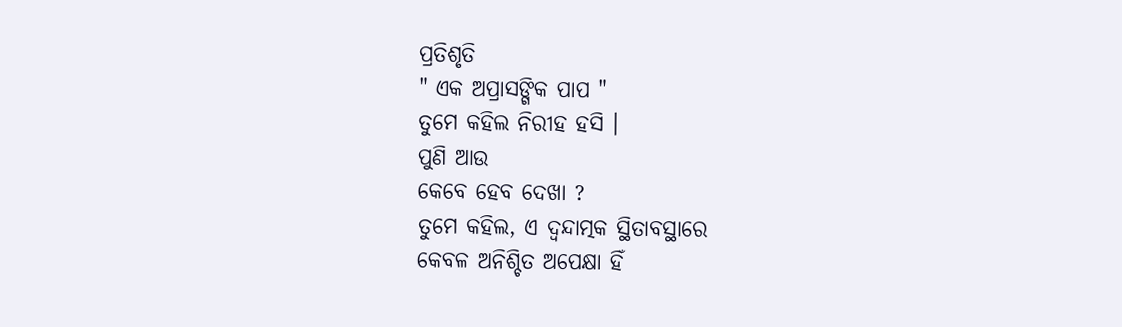ପ୍ରତିଶୃତି
" ଏକ ଅପ୍ରାସଙ୍ଗିକ ପାପ "
ତୁମେ କହିଲ ନିରୀହ ହସି ।
ପୁଣି ଆଉ
କେବେ ହେବ ଦେଖା ?
ତୁମେ କହିଲ, ଏ ଦ୍ଵନ୍ଦାତ୍ମକ ସ୍ଥିତାବସ୍ଥାରେ
କେବଳ ଅନିଶ୍ଚିତ ଅପେକ୍ଷା ହିଁ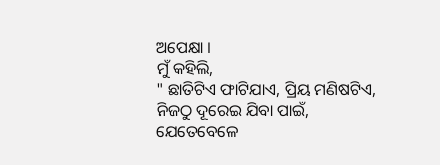ଅପେକ୍ଷା ।
ମୁଁ କହିଲି,
" ଛାତିଟିଏ ଫାଟିଯାଏ, ପ୍ରିୟ ମଣିଷଟିଏ,
ନିଜଠୁ ଦୂରେଇ ଯିବା ପାଇଁ,
ଯେତେବେଳେ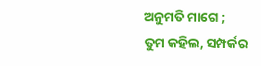ଅନୁମତି ମାଗେ ;
ତୁମ କହିଲ, ସମ୍ପର୍କର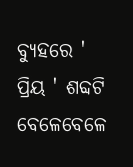ବ୍ୟୁହରେ ' ପ୍ରିୟ ' ଶବ୍ଦଟି
ବେଳେବେଳେ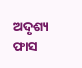ଅଦୃଶ୍ୟ ଫାସ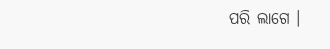ପରି ଲାଗେ ।